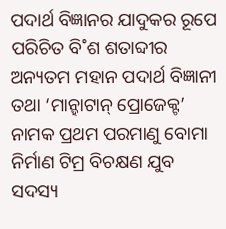ପଦାର୍ଥ ବିଜ୍ଞାନର ଯାଦୁକର ରୂପେ ପରିଚିତ ବି˚ଶ ଶତାବ୍ଦୀର ଅନ୍ୟତମ ମହାନ ପଦାର୍ଥ ବିଜ୍ଞାନୀ ତଥା ‘ମାନ୍ହାଟାନ୍ ପ୍ରୋଜେକ୍ଟ’ ନାମକ ପ୍ରଥମ ପରମାଣୁ ବୋମା ନିର୍ମାଣ ଟିମ୍ର ବିଚକ୍ଷଣ ଯୁବ ସଦସ୍ୟ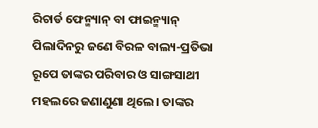ରିଚାର୍ଡ ଫେନ୍ମ୍ୟାନ୍ ବା ଫାଇନ୍ମ୍ୟାନ୍ ପିଲାଦିନରୁ ଜଣେ ବିରଳ ବାଲ୍ୟ-ପ୍ରତିଭା ରୂପେ ତାଙ୍କର ପରିବାର ଓ ସାଙ୍ଗସାଥୀ ମହଲରେ ଜଣାଣୁଣା ଥିଲେ। ତାଙ୍କର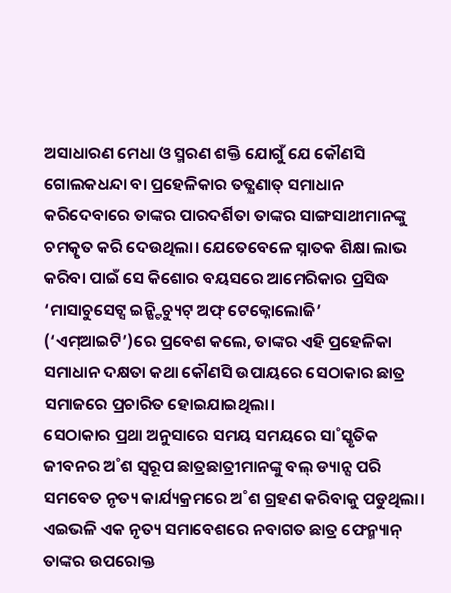ଅସାଧାରଣ ମେଧା ଓ ସ୍ମରଣ ଶକ୍ତି ଯୋଗୁଁ ଯେ କୌଣସି ଗୋଲକଧନ୍ଦା ବା ପ୍ରହେଳିକାର ତତ୍କ୍ଷଣାତ୍ ସମାଧାନ କରିଦେବାରେ ତାଙ୍କର ପାରଦର୍ଶିତା ତାଙ୍କର ସାଙ୍ଗସାଥୀମାନଙ୍କୁ ଚମତ୍କୃତ କରି ଦେଉଥିଲା। ଯେତେବେଳେ ସ୍ନାତକ ଶିକ୍ଷା ଲାଭ କରିବା ପାଇଁ ସେ କିଶୋର ବୟସରେ ଆମେରିକାର ପ୍ରସିଦ୍ଧ ‘ମାସାଚୁସେଟ୍ସ ଇନ୍ଷ୍ଟିଚ୍ୟୁଟ୍ ଅଫ୍ ଟେକ୍ନୋଲୋଜି’ (‘ଏମ୍ଆଇଟି’)ରେ ପ୍ରବେଶ କଲେ, ତାଙ୍କର ଏହି ପ୍ରହେଳିକା ସମାଧାନ ଦକ୍ଷତା କଥା କୌଣସି ଉପାୟରେ ସେଠାକାର ଛାତ୍ର ସମାଜରେ ପ୍ରଚାରିତ ହୋଇଯାଇଥିଲା।
ସେଠାକାର ପ୍ରଥା ଅନୁସାରେ ସମୟ ସମୟରେ ସା˚ସ୍କୃତିକ ଜୀବନର ଅ˚ଶ ସ୍ବରୂପ ଛାତ୍ରଛାତ୍ରୀମାନଙ୍କୁ ବଲ୍ ଡ୍ୟାନ୍ସ ପରି ସମବେତ ନୃତ୍ୟ କାର୍ଯ୍ୟକ୍ରମରେ ଅ˚ଶ ଗ୍ରହଣ କରିବାକୁ ପଡୁଥିଲା। ଏଇଭଳି ଏକ ନୃତ୍ୟ ସମାବେଶରେ ନବାଗତ ଛାତ୍ର ଫେନ୍ମ୍ୟାନ୍ ତାଙ୍କର ଉପରୋକ୍ତ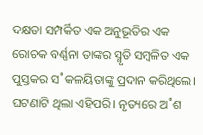ଦକ୍ଷତା ସମ୍ପର୍କିତ ଏକ ଅନୁଭୂତିର ଏକ ରୋଚକ ବର୍ଣ୍ଣନା ତାଙ୍କର ସ୍ମୃତି ସମ୍ବଳିତ ଏକ ପୁସ୍ତକର ସ˚କଳୟିତାଙ୍କୁ ପ୍ରଦାନ କରିଥିଲେ।
ଘଟଣାଟି ଥିଲା ଏହିପରି। ନୃତ୍ୟରେ ଅ˚ଶ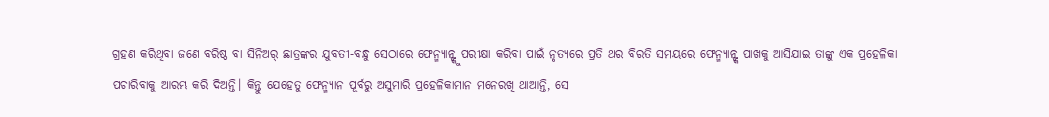ଗ୍ରହଣ କରିଥିବା ଜଣେ ବରିଷ୍ଠ ବା ସିନିଅର୍ ଛାତ୍ରଙ୍କର ଯୁବତୀ-ବନ୍ଧୁ ସେଠାରେ ଫେନ୍ମ୍ୟାନ୍ଙ୍କୁ ପରୀକ୍ଷା କରିବା ପାଇଁ ନୃତ୍ୟରେ ପ୍ରତି ଥର ବିରତି ସମୟରେ ଫେନ୍ମ୍ୟାନ୍ଙ୍କ ପାଖକୁ ଆସିଯାଇ ତାଙ୍କୁ ଏକ ପ୍ରହେଳିକା ପଚାରିବାକୁ ଆରମ୍ଭ କରି ଦିଅନ୍ତି। କିନ୍ତୁ ଯେହେତୁ ଫେନ୍ମ୍ୟାନ ପୂର୍ବରୁ ଅସୁମାରି ପ୍ରହେଳିକାମାନ ମନେରଖି ଥାଆନ୍ତି, ସେ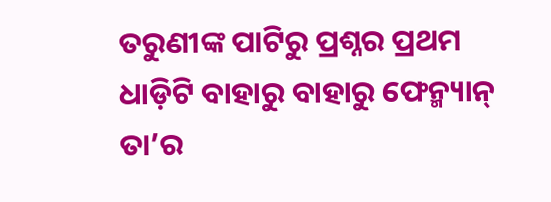ତରୁଣୀଙ୍କ ପାଟିରୁ ପ୍ରଶ୍ନର ପ୍ରଥମ ଧାଡ଼ିଟି ବାହାରୁ ବାହାରୁ ଫେନ୍ମ୍ୟାନ୍ ତା’ର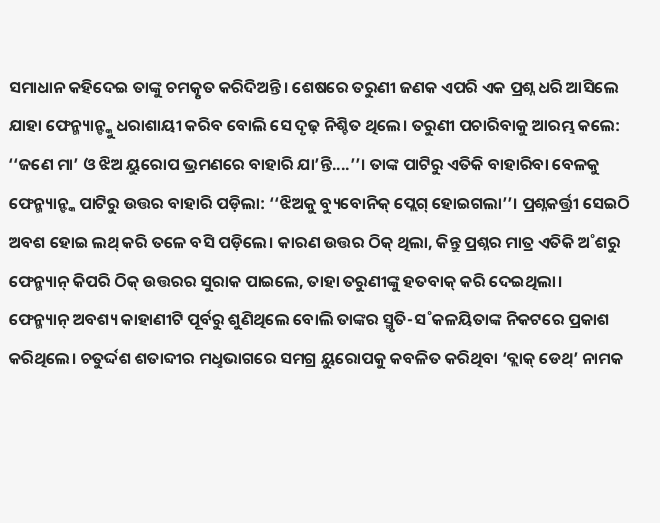ସମାଧାନ କହିଦେଇ ତାଙ୍କୁ ଚମତ୍କୃତ କରିଦିଅନ୍ତି। ଶେଷରେ ତରୁଣୀ ଜଣକ ଏପରି ଏକ ପ୍ରଶ୍ନ ଧରି ଆସିଲେ ଯାହା ଫେନ୍ମ୍ୟାନ୍ଙ୍କୁ ଧରାଶାୟୀ କରିବ ବୋଲି ସେ ଦୃଢ଼ ନିଶ୍ଚିତ ଥିଲେ। ତରୁଣୀ ପଚାରିବାକୁ ଆରମ୍ଭ କଲେ: ‘‘ଜଣେ ମା’ ଓ ଝିଅ ୟୁରୋପ ଭ୍ରମଣରେ ବାହାରି ଯା’ନ୍ତି....’’। ତାଙ୍କ ପାଟିରୁ ଏତିକି ବାହାରିବା ବେଳକୁ ଫେନ୍ମ୍ୟାନ୍ଙ୍କ ପାଟିରୁ ଉତ୍ତର ବାହାରି ପଡ଼ିଲା: ‘‘ଝିଅକୁ ବ୍ୟୁବୋନିକ୍ ପ୍ଲେଗ୍ ହୋଇଗଲା’’। ପ୍ରଶ୍ନକର୍ତ୍ତ୍ରୀ ସେଇଠି ଅବଶ ହୋଇ ଲଥ୍ କରି ତଳେ ବସି ପଡ଼ିଲେ। କାରଣ ଉତ୍ତର ଠିକ୍ ଥିଲା, କିନ୍ତୁ ପ୍ରଶ୍ନର ମାତ୍ର ଏତିକି ଅ˚ଶରୁ ଫେନ୍ମ୍ୟାନ୍ କିପରି ଠିକ୍ ଉତ୍ତରର ସୁରାକ ପାଇଲେ, ତାହା ତରୁଣୀଙ୍କୁ ହତବାକ୍ କରି ଦେଇଥିଲା।
ଫେନ୍ମ୍ୟାନ୍ ଅବଶ୍ୟ କାହାଣୀଟି ପୂର୍ବରୁ ଶୁଣିଥିଲେ ବୋଲି ତାଙ୍କର ସ୍ମୃତି-ସ˚କଳୟିତାଙ୍କ ନିକଟରେ ପ୍ରକାଶ କରିଥିଲେ। ଚତୁର୍ଦ୍ଦଶ ଶତାବ୍ଦୀର ମଧୢଭାଗରେ ସମଗ୍ର ୟୁରୋପକୁ କବଳିତ କରିଥିବା ‘ବ୍ଲାକ୍ ଡେଥ୍’ ନାମକ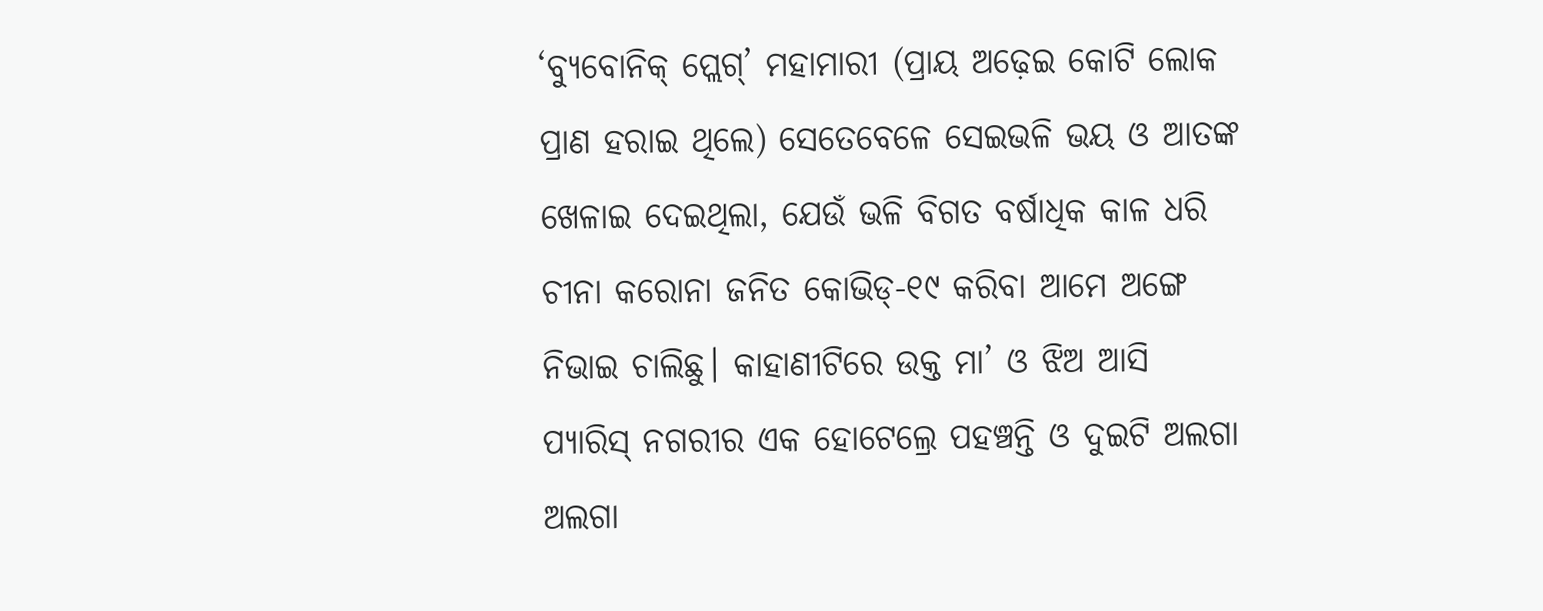‘ବ୍ୟୁବୋନିକ୍ ପ୍ଲେଗ୍’ ମହାମାରୀ (ପ୍ରାୟ ଅଢ଼େଇ କୋଟି ଲୋକ ପ୍ରାଣ ହରାଇ ଥିଲେ) ସେତେବେଳେ ସେଇଭଳି ଭୟ ଓ ଆତଙ୍କ ଖେଳାଇ ଦେଇଥିଲା, ଯେଉଁ ଭଳି ବିଗତ ବର୍ଷାଧିକ କାଳ ଧରି ଚୀନା କରୋନା ଜନିତ କୋଭିଡ୍-୧୯ କରିବା ଆମେ ଅଙ୍ଗେ ନିଭାଇ ଚାଲିଛୁ। କାହାଣୀଟିରେ ଉକ୍ତ ମା’ ଓ ଝିଅ ଆସି ପ୍ୟାରିସ୍ ନଗରୀର ଏକ ହୋଟେଲ୍ରେ ପହଞ୍ଚନ୍ତି ଓ ଦୁଇଟି ଅଲଗା ଅଲଗା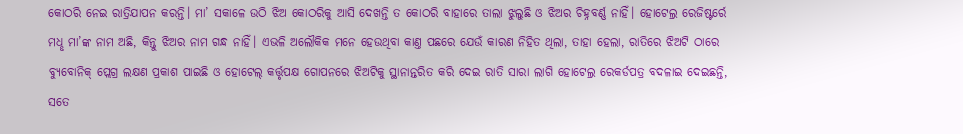କୋଠରି ନେଇ ରାତ୍ରିଯାପନ କରନ୍ତି। ମା’ ସକାଳେ ଉଠି ଝିଅ କୋଠରିକୁ ଆସି ଦେଖନ୍ତି ତ କୋଠରି ବାହାରେ ତାଲା ଝୁଲୁଛି ଓ ଝିଅର ଚିହ୍ନବର୍ଣ୍ଣ ନାହିଁ। ହୋଟେଲ୍ର ରେଜିଷ୍ଟର୍ରେ ମଧୢ ମା’ଙ୍କ ନାମ ଅଛି, କିନ୍ତୁ ଝିଅର ନାମ ଗନ୍ଧ ନାହିଁ। ଏଭଳି ଅଲୌକିକ ମନେ ହେଉଥିବା କାଣ୍ତ ପଛରେ ଯେଉଁ କାରଣ ନିହିତ ଥିଲା, ତାହା ହେଲା, ରାତିରେ ଝିଅଟି ଠାରେ ବ୍ୟୁବୋନିକ୍ ପ୍ଲେଗ୍ର ଲକ୍ଷଣ ପ୍ରକାଶ ପାଇଛି ଓ ହୋଟେଲ୍ କର୍ତ୍ତୃପକ୍ଷ ଗୋପନରେ ଝିଅଟିକୁ ସ୍ଥାନାନ୍ତରିତ କରି ଦେଇ ରାତି ସାରା ଲାଗି ହୋଟେଲ୍ର ରେକର୍ଡପତ୍ର ବଦଳାଇ ଦେଇଛନ୍ତି, ସତେ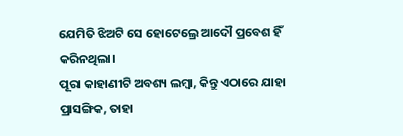ଯେମିତି ଝିଅଟି ସେ ହୋଟେଲ୍ରେ ଆଦୌ ପ୍ରବେଶ ହିଁ କରିନଥିଲା।
ପୂରା କାହାଣୀଟି ଅବଶ୍ୟ ଲମ୍ବା, କିନ୍ତୁ ଏଠାରେ ଯାହା ପ୍ରାସଙ୍ଗିକ, ତାହା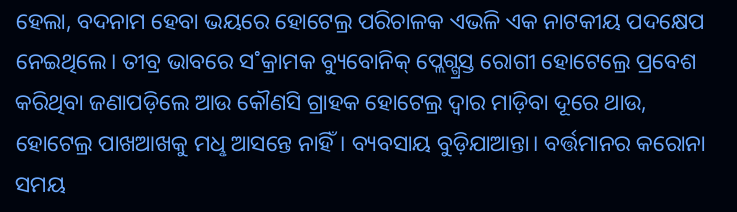ହେଲା, ବଦନାମ ହେବା ଭୟରେ ହୋଟେଲ୍ର ପରିଚାଳକ ଏଭଳି ଏକ ନାଟକୀୟ ପଦକ୍ଷେପ ନେଇଥିଲେ। ତୀବ୍ର ଭାବରେ ସ˚କ୍ରାମକ ବ୍ୟୁବୋନିକ୍ ପ୍ଲେଗ୍ଗ୍ରସ୍ତ ରୋଗୀ ହୋଟେଲ୍ରେ ପ୍ରବେଶ କରିଥିବା ଜଣାପଡ଼ିଲେ ଆଉ କୌଣସି ଗ୍ରାହକ ହୋଟେଲ୍ର ଦ୍ବାର ମାଡ଼ିବା ଦୂରେ ଥାଉ, ହୋଟେଲ୍ର ପାଖଆଖକୁ ମଧୢ ଆସନ୍ତେ ନାହିଁ। ବ୍ୟବସାୟ ବୁଡ଼ିଯାଆନ୍ତା। ବର୍ତ୍ତମାନର କରୋନା ସମୟ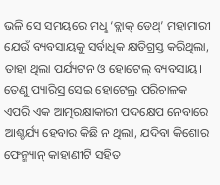ଭଳି ସେ ସମୟରେ ମଧୢ ‘ବ୍ଲାକ୍ ଡେଥ୍’ ମହାମାରୀ ଯେଉଁ ବ୍ୟବସାୟକୁ ସର୍ବାଧିକ କ୍ଷତିଗ୍ରସ୍ତ କରିଥିଲା, ତାହା ଥିଲା ପର୍ଯ୍ୟଟନ ଓ ହୋଟେଲ୍ ବ୍ୟବସାୟ। ତେଣୁ ପ୍ୟାରିସ୍ର ସେଇ ହୋଟେଲ୍ର ପରିଚାଳକ ଏପରି ଏକ ଆତ୍ମରକ୍ଷାକାରୀ ପଦକ୍ଷେପ ନେବାରେ ଆଶ୍ଚର୍ଯ୍ୟ ହେବାର କିଛି ନ ଥିଲା, ଯଦିବା କିଶୋର ଫେନ୍ମ୍ୟାନ୍ କାହାଣୀଟି ସହିତ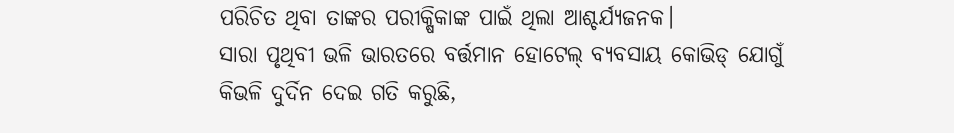ପରିଚିତ ଥିବା ତାଙ୍କର ପରୀକ୍ଷିକାଙ୍କ ପାଇଁ ଥିଲା ଆଶ୍ଚର୍ଯ୍ୟଜନକ।
ସାରା ପୃଥିବୀ ଭଳି ଭାରତରେ ବର୍ତ୍ତମାନ ହୋଟେଲ୍ ବ୍ୟବସାୟ କୋଭିଡ୍ ଯୋଗୁଁ କିଭଳି ଦୁର୍ଦିନ ଦେଇ ଗତି କରୁଛି,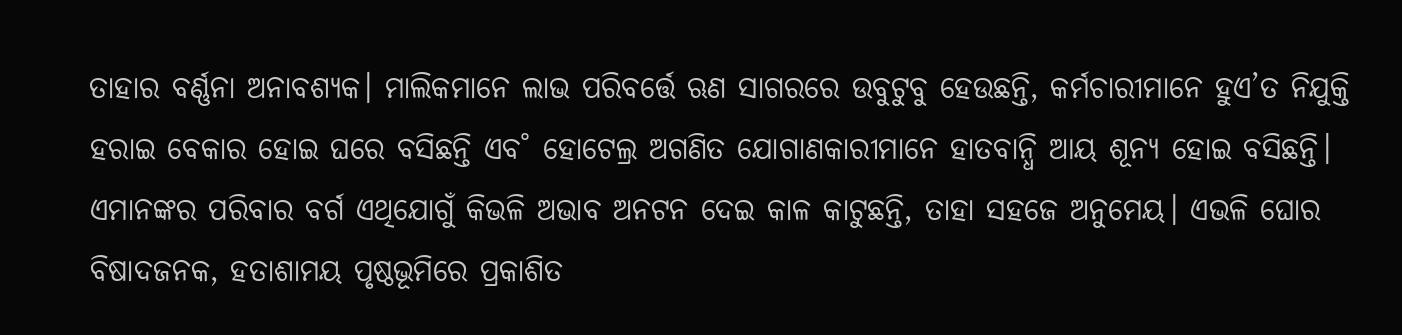ତାହାର ବର୍ଣ୍ଣନା ଅନାବଶ୍ୟକ। ମାଲିକମାନେ ଲାଭ ପରିବର୍ତ୍ତେ ଋଣ ସାଗରରେ ଉବୁଟୁବୁ ହେଉଛନ୍ତି, କର୍ମଚାରୀମାନେ ହୁଏ’ତ ନିଯୁକ୍ତି ହରାଇ ବେକାର ହୋଇ ଘରେ ବସିଛନ୍ତି ଏବ˚ ହୋଟେଲ୍ର ଅଗଣିତ ଯୋଗାଣକାରୀମାନେ ହାତବାନ୍ଧି ଆୟ ଶୂନ୍ୟ ହୋଇ ବସିଛନ୍ତି। ଏମାନଙ୍କର ପରିବାର ବର୍ଗ ଏଥିଯୋଗୁଁ କିଭଳି ଅଭାବ ଅନଟନ ଦେଇ କାଳ କାଟୁଛନ୍ତି, ତାହା ସହଜେ ଅନୁମେୟ। ଏଭଳି ଘୋର ବିଷାଦଜନକ, ହତାଶାମୟ ପୃଷ୍ଠଭୂମିରେ ପ୍ରକାଶିତ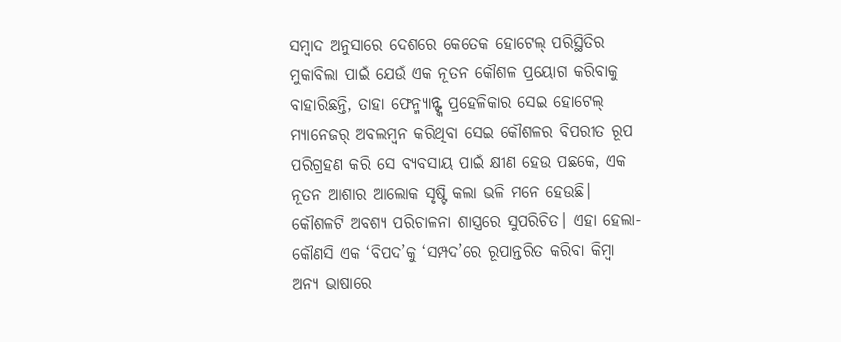ସମ୍ବାଦ ଅନୁସାରେ ଦେଶରେ କେତେକ ହୋଟେଲ୍ ପରିସ୍ଥିତିର ମୁକାବିଲା ପାଇଁ ଯେଉଁ ଏକ ନୂତନ କୌଶଳ ପ୍ରୟୋଗ କରିବାକୁ ବାହାରିଛନ୍ତି, ତାହା ଫେନ୍ମ୍ୟାନ୍ଙ୍କ ପ୍ରହେଳିକାର ସେଇ ହୋଟେଲ୍ ମ୍ୟାନେଜର୍ ଅବଲମ୍ବନ କରିଥିବା ସେଇ କୌଶଳର ବିପରୀତ ରୂପ ପରିଗ୍ରହଣ କରି ସେ ବ୍ୟବସାୟ ପାଇଁ କ୍ଷୀଣ ହେଉ ପଛକେ, ଏକ ନୂତନ ଆଶାର ଆଲୋକ ସୃଷ୍ଟି କଲା ଭଳି ମନେ ହେଉଛି।
କୌଶଳଟି ଅବଶ୍ୟ ପରିଚାଳନା ଶାସ୍ତ୍ରରେ ସୁପରିଚିତ। ଏହା ହେଲା- କୌଣସି ଏକ ‘ବିପଦ’କୁ ‘ସମ୍ପଦ’ରେ ରୂପାନ୍ତରିତ କରିବା କିମ୍ବା ଅନ୍ୟ ଭାଷାରେ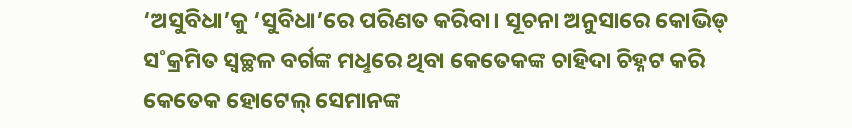‘ଅସୁବିଧା’କୁ ‘ସୁବିଧା’ରେ ପରିଣତ କରିବା। ସୂଚନା ଅନୁସାରେ କୋଭିଡ୍ ସ˚କ୍ରମିତ ସ୍ବଚ୍ଛଳ ବର୍ଗଙ୍କ ମଧୢରେ ଥିବା କେତେକଙ୍କ ଚାହିଦା ଚିହ୍ନଟ କରି କେତେକ ହୋଟେଲ୍ ସେମାନଙ୍କ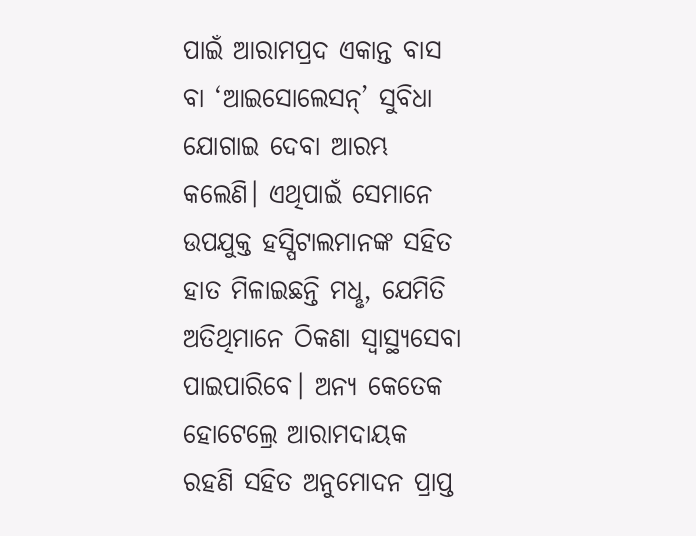ପାଇଁ ଆରାମପ୍ରଦ ଏକାନ୍ତ ବାସ ବା ‘ଆଇସୋଲେସନ୍’ ସୁବିଧା ଯୋଗାଇ ଦେବା ଆରମ୍ଭ କଲେଣି। ଏଥିପାଇଁ ସେମାନେ ଉପଯୁକ୍ତ ହସ୍ପିଟାଲମାନଙ୍କ ସହିତ ହାତ ମିଳାଇଛନ୍ତି ମଧୢ, ଯେମିତି ଅତିଥିମାନେ ଠିକଣା ସ୍ବାସ୍ଥ୍ୟସେବା ପାଇପାରିବେ। ଅନ୍ୟ କେତେକ ହୋଟେଲ୍ରେ ଆରାମଦାୟକ ରହଣି ସହିତ ଅନୁମୋଦନ ପ୍ରାପ୍ତ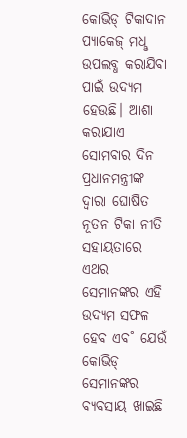କୋଭିଡ୍ ଟିକାଦାନ ପ୍ୟାକେଜ୍ ମଧୢ ଉପଲବ୍ଧ କରାଯିବା ପାଇଁ ଉଦ୍ୟମ ହେଉଛି। ଆଶା କରାଯାଏ ସୋମବାର ଦିନ ପ୍ରଧାନମନ୍ତ୍ରୀଙ୍କ ଦ୍ବାରା ଘୋଷିତ ନୂତନ ଟିକା ନୀତି ସହାୟତାରେ ଏଥର ସେମାନଙ୍କର ଏହି ଉଦ୍ୟମ ସଫଳ ହେବ ଏବ˚ ଯେଉଁ କୋଭିଡ୍ ସେମାନଙ୍କର ବ୍ୟବସାୟ ଖାଇଛି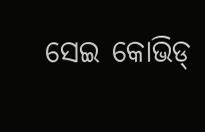ସେଇ କୋଭିଡ୍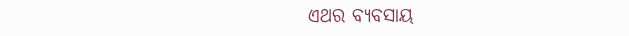ଏଥର ବ୍ୟବସାୟ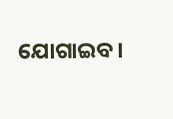ଯୋଗାଇବ।